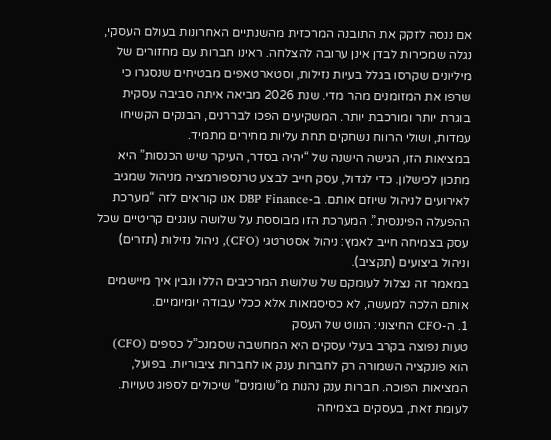אם ננסה לזקק את התובנה המרכזית מהשנתיים האחרונות בעולם העסקי, נגלה שמכירות לבדן אינן ערובה להצלחה. ראינו חברות עם מחזורים של מיליונים שקרסו בגלל בעיות נזילות, וסטארטאפים מבטיחים שנסגרו כי שרפו את המזומנים מהר מדי. שנת 2026 מביאה איתה סביבה עסקית בוגרת יותר ומורכבת יותר. המשקיעים הפכו לבררנים, הבנקים הקשיחו עמדות, ושולי הרווח נשחקים תחת עליות מחירים מתמיד.
במציאות הזו, הגישה הישנה של “יהיה בסדר, העיקר שיש הכנסות” היא מתכון לכישלון. כדי לגדול, עסק חייב לבצע טרנספורמציה מניהול שמגיב לאירועים לניהול שיוזם אותם. ב-DBP Finance אנו קוראים לזה “מערכת ההפעלה הפיננסית”. המערכת הזו מבוססת על שלושה עוגנים קריטיים שכל עסק בצמיחה חייב לאמץ: ניהול אסטרטגי (CFO), ניהול נזילות (תזרים) וניהול ביצועים (תקציב).
במאמר זה נצלול לעומקם של שלושת המרכיבים הללו ונבין איך מיישמים אותם הלכה למעשה, לא כסיסמאות אלא ככלי עבודה יומיומיים.
1. ה-CFO החיצוני: הנווט של העסק
טעות נפוצה בקרב בעלי עסקים היא המחשבה שסמנכ”ל כספים (CFO) הוא פונקציה השמורה רק לחברות ענק או לחברות ציבוריות. בפועל, המציאות הפוכה. חברות ענק נהנות מ”שומנים” שיכולים לספוג טעויות. לעומת זאת, בעסקים בצמיחה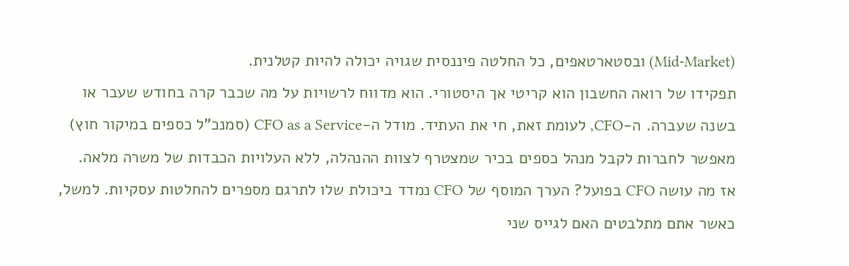(Mid-Market) ובסטארטאפים, כל החלטה פיננסית שגויה יכולה להיות קטלנית.
תפקידו של רואה החשבון הוא קריטי אך היסטורי. הוא מדווח לרשויות על מה שכבר קרה בחודש שעבר או בשנה שעברה. ה-CFO, לעומת זאת, חי את העתיד. מודל ה-CFO as a Service (סמנכ”ל כספים במיקור חוץ) מאפשר לחברות לקבל מנהל כספים בכיר שמצטרף לצוות ההנהלה, ללא העלויות הכבדות של משרה מלאה.
אז מה עושה CFO בפועל? הערך המוסף של CFO נמדד ביכולת שלו לתרגם מספרים להחלטות עסקיות. למשל, כאשר אתם מתלבטים האם לגייס שני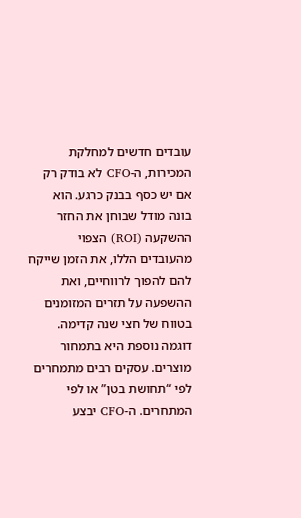עובדים חדשים למחלקת המכירות, ה-CFO לא בודק רק אם יש כסף בבנק כרגע. הוא בונה מודל שבוחן את החזר ההשקעה (ROI) הצפוי מהעובדים הללו, את הזמן שייקח להם להפוך לרווחיים, ואת ההשפעה על תזרים המזומנים בטווח של חצי שנה קדימה. דוגמה נוספת היא בתמחור מוצרים. עסקים רבים מתמחרים לפי “תחושת בטן” או לפי המתחרים. ה-CFO יבצע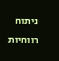ניתוח רווחיות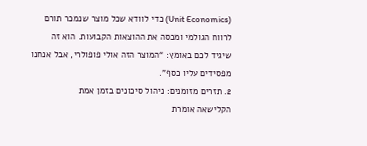(Unit Economics) כדי לוודא שכל מוצר שנמכר תורם לרווח הגולמי ומכסה את ההוצאות הקבועות. הוא זה שיגיד לכם באומץ: “המוצר הזה אולי פופולרי, אבל אנחנו מפסידים עליו כסף”.
2. תזרים מזומנים: ניהול סיכונים בזמן אמת
הקלישאה אומרת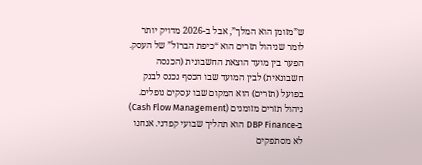ש”מזומן הוא המלך”, אבל ב-2026 מדויק יותר לומר שניהול תזרים הוא “כיפת הברזל” של העסק. הפער בין מועד הוצאת החשבונית (הכנסה חשבונאית) לבין המועד שבו הכסף נכנס לבנק בפועל (תזרים) הוא המקום שבו עסקים נופלים.
ניהול תזרים מזומנים (Cash Flow Management) ב-DBP Finance הוא תהליך שבועי קפדני. אנחנו לא מסתפקים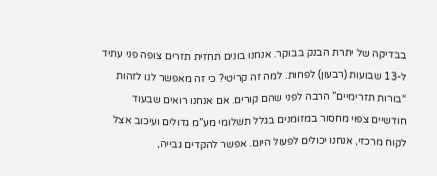בבדיקה של יתרת הבנק בבוקר. אנחנו בונים תחזית תזרים צופה פני עתיד ל-13 שבועות (רבעון) לפחות. למה זה קריטי? כי זה מאפשר לנו לזהות “בורות תזרימיים” הרבה לפני שהם קורים. אם אנחנו רואים שבעוד חודשיים צפוי מחסור במזומנים בגלל תשלומי מע”מ גדולים ועיכוב אצל לקוח מרכזי, אנחנו יכולים לפעול היום. אפשר להקדים גבייה,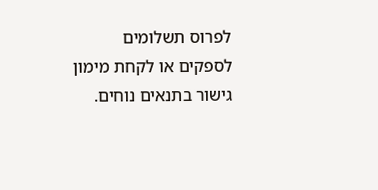לפרוס תשלומים לספקים או לקחת מימון גישור בתנאים נוחים.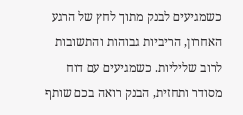כשמגיעים לבנק מתוך לחץ של הרגע האחרון, הריביות גבוהות והתשובות לרוב שליליות. כשמגיעים עם דוח מסודר ותחזית, הבנק רואה בכם שותף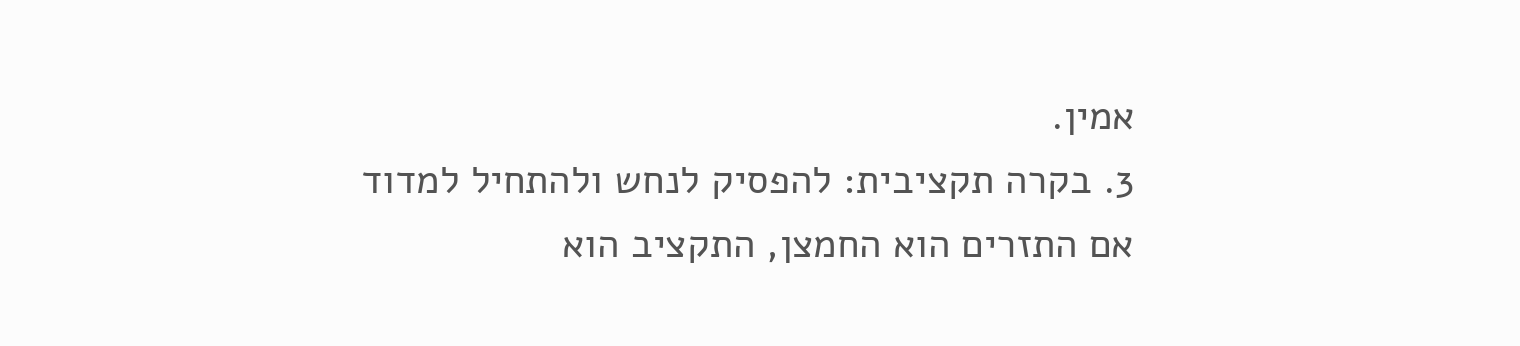אמין.
3. בקרה תקציבית: להפסיק לנחש ולהתחיל למדוד
אם התזרים הוא החמצן, התקציב הוא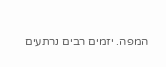המפה. יזמים רבים נרתעים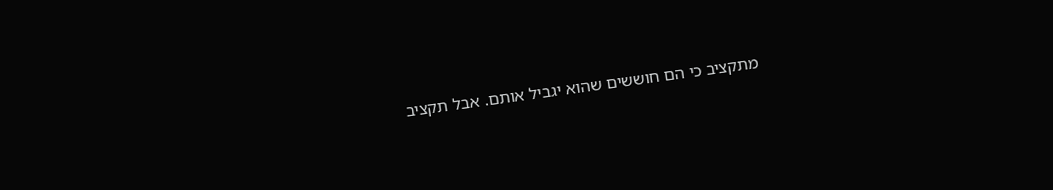מתקציב כי הם חוששים שהוא יגביל אותם. אבל תקציב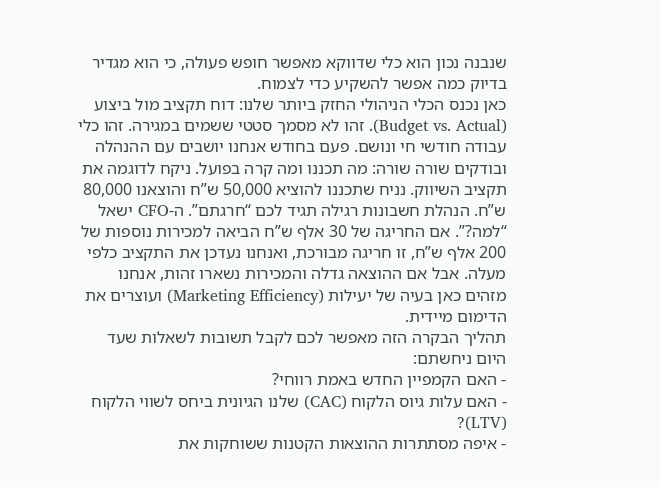שנבנה נכון הוא כלי שדווקא מאפשר חופש פעולה, כי הוא מגדיר בדיוק כמה אפשר להשקיע כדי לצמוח.
כאן נכנס הכלי הניהולי החזק ביותר שלנו: דוח תקציב מול ביצוע (Budget vs. Actual). זהו לא מסמך סטטי ששמים במגירה. זהו כלי עבודה חודשי חי ונושם. פעם בחודש אנחנו יושבים עם ההנהלה ובודקים שורה שורה: מה תכננו ומה קרה בפועל. ניקח לדוגמה את תקציב השיווק. נניח שתכננו להוציא 50,000 ש”ח והוצאנו 80,000 ש”ח. הנהלת חשבונות רגילה תגיד לכם “חרגתם”. ה-CFO ישאל “למה?”. אם החריגה של 30 אלף ש”ח הביאה למכירות נוספות של 200 אלף ש”ח, זו חריגה מבורכת, ואנחנו נעדכן את התקציב כלפי מעלה. אבל אם ההוצאה גדלה והמכירות נשארו זהות, אנחנו מזהים כאן בעיה של יעילות (Marketing Efficiency) ועוצרים את הדימום מיידית.
תהליך הבקרה הזה מאפשר לכם לקבל תשובות לשאלות שעד היום ניחשתם:
- האם הקמפיין החדש באמת רווחי?
- האם עלות גיוס הלקוח (CAC) שלנו הגיונית ביחס לשווי הלקוח (LTV)?
- איפה מסתתרות ההוצאות הקטנות ששוחקות את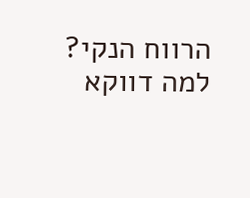הרווח הנקי?
למה דווקא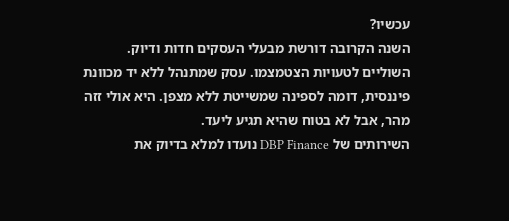עכשיו?
השנה הקרובה דורשת מבעלי העסקים חדות ודיוק. השוליים לטעויות הצטמצמו. עסק שמתנהל ללא יד מכוונת פיננסית, דומה לספינה שמשייטת ללא מצפן. היא אולי זזה מהר, אבל לא בטוח שהיא תגיע ליעד.
השירותים של DBP Finance נועדו למלא בדיוק את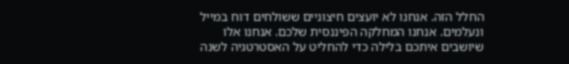החלל הזה. אנחנו לא יועצים חיצוניים ששולחים דוח במייל ונעלמים. אנחנו המחלקה הפיננסית שלכם. אנחנו אלו שיושבים איתכם בלילה כדי להחליט על האסטרטגיה לשנה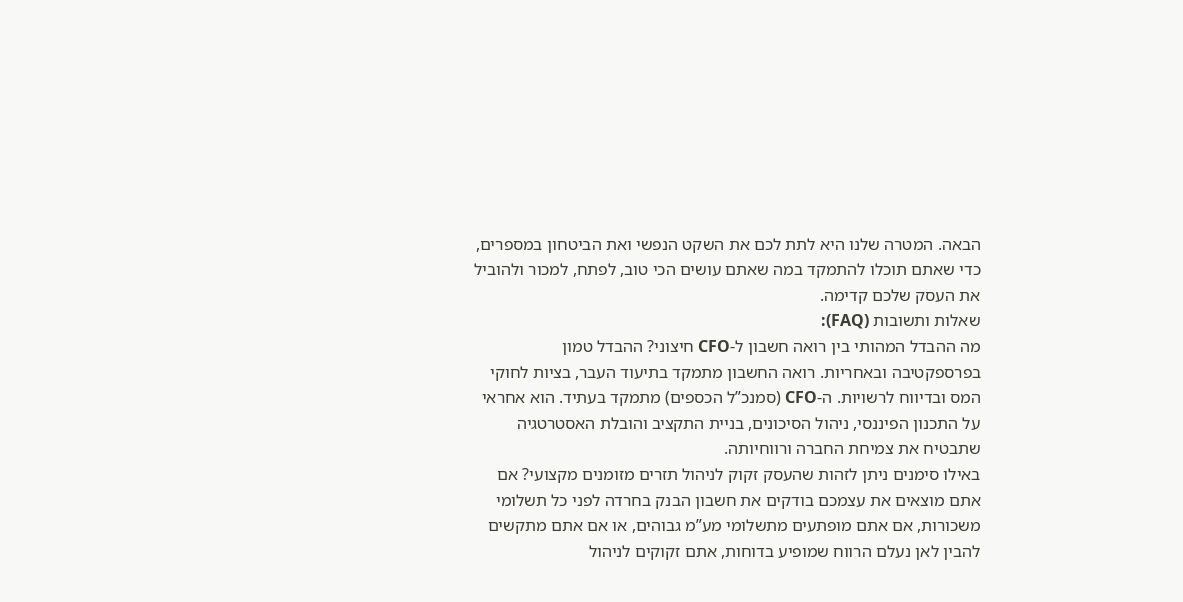הבאה. המטרה שלנו היא לתת לכם את השקט הנפשי ואת הביטחון במספרים, כדי שאתם תוכלו להתמקד במה שאתם עושים הכי טוב, לפתח, למכור ולהוביל את העסק שלכם קדימה.
שאלות ותשובות (FAQ):
מה ההבדל המהותי בין רואה חשבון ל-CFO חיצוני? ההבדל טמון בפרספקטיבה ובאחריות. רואה החשבון מתמקד בתיעוד העבר, בציות לחוקי המס ובדיווח לרשויות. ה-CFO (סמנכ”ל הכספים) מתמקד בעתיד. הוא אחראי על התכנון הפיננסי, ניהול הסיכונים, בניית התקציב והובלת האסטרטגיה שתבטיח את צמיחת החברה ורווחיותה.
באילו סימנים ניתן לזהות שהעסק זקוק לניהול תזרים מזומנים מקצועי? אם אתם מוצאים את עצמכם בודקים את חשבון הבנק בחרדה לפני כל תשלומי משכורות, אם אתם מופתעים מתשלומי מע”מ גבוהים, או אם אתם מתקשים להבין לאן נעלם הרווח שמופיע בדוחות, אתם זקוקים לניהול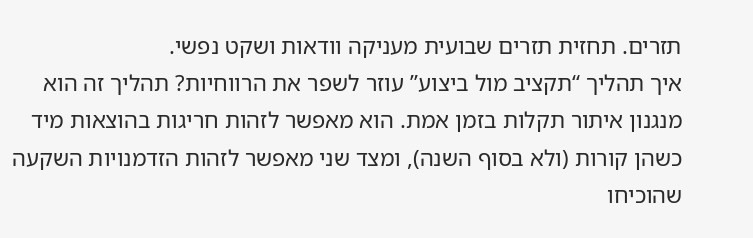תזרים. תחזית תזרים שבועית מעניקה וודאות ושקט נפשי.
איך תהליך “תקציב מול ביצוע” עוזר לשפר את הרווחיות? תהליך זה הוא מנגנון איתור תקלות בזמן אמת. הוא מאפשר לזהות חריגות בהוצאות מיד כשהן קורות (ולא בסוף השנה), ומצד שני מאפשר לזהות הזדמנויות השקעה שהוכיחו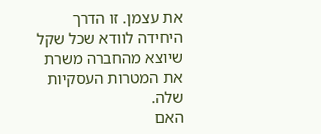את עצמן. זו הדרך היחידה לוודא שכל שקל שיוצא מהחברה משרת את המטרות העסקיות שלה.
האם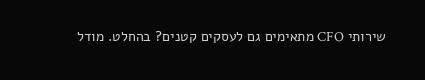שירותי CFO מתאימים גם לעסקים קטנים? בהחלט. מודל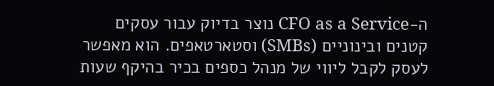ה-CFO as a Service נוצר בדיוק עבור עסקים קטנים ובינוניים (SMBs) וסטארטאפים. הוא מאפשר לעסק לקבל ליווי של מנהל כספים בכיר בהיקף שעות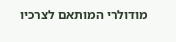מודולרי המותאם לצרכיו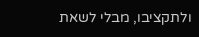ולתקציבו, מבלי לשאת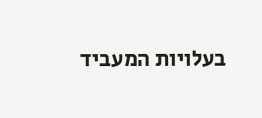בעלויות המעביד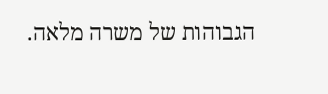הגבוהות של משרה מלאה.